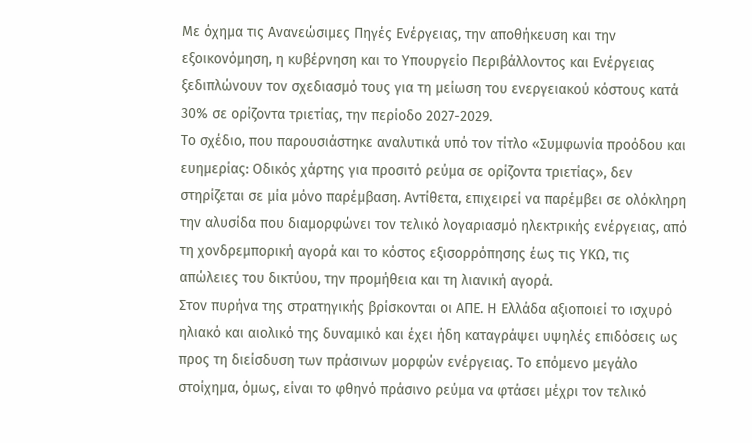Με όχημα τις Ανανεώσιμες Πηγές Ενέργειας, την αποθήκευση και την εξοικονόμηση, η κυβέρνηση και το Υπουργείο Περιβάλλοντος και Ενέργειας ξεδιπλώνουν τον σχεδιασμό τους για τη μείωση του ενεργειακού κόστους κατά 30% σε ορίζοντα τριετίας, την περίοδο 2027-2029.
Το σχέδιο, που παρουσιάστηκε αναλυτικά υπό τον τίτλο «Συμφωνία προόδου και ευημερίας: Οδικός χάρτης για προσιτό ρεύμα σε ορίζοντα τριετίας», δεν στηρίζεται σε μία μόνο παρέμβαση. Αντίθετα, επιχειρεί να παρέμβει σε ολόκληρη την αλυσίδα που διαμορφώνει τον τελικό λογαριασμό ηλεκτρικής ενέργειας, από τη χονδρεμπορική αγορά και το κόστος εξισορρόπησης έως τις ΥΚΩ, τις απώλειες του δικτύου, την προμήθεια και τη λιανική αγορά.
Στον πυρήνα της στρατηγικής βρίσκονται οι ΑΠΕ. Η Ελλάδα αξιοποιεί το ισχυρό ηλιακό και αιολικό της δυναμικό και έχει ήδη καταγράψει υψηλές επιδόσεις ως προς τη διείσδυση των πράσινων μορφών ενέργειας. Το επόμενο μεγάλο στοίχημα, όμως, είναι το φθηνό πράσινο ρεύμα να φτάσει μέχρι τον τελικό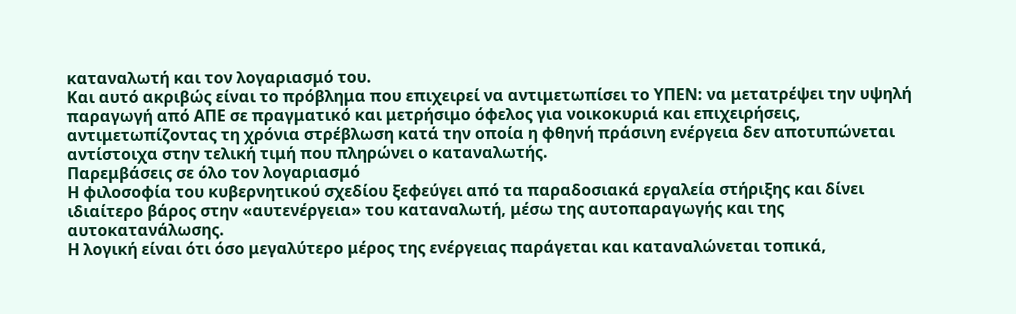καταναλωτή και τον λογαριασμό του.
Και αυτό ακριβώς είναι το πρόβλημα που επιχειρεί να αντιμετωπίσει το ΥΠΕΝ: να μετατρέψει την υψηλή παραγωγή από ΑΠΕ σε πραγματικό και μετρήσιμο όφελος για νοικοκυριά και επιχειρήσεις, αντιμετωπίζοντας τη χρόνια στρέβλωση κατά την οποία η φθηνή πράσινη ενέργεια δεν αποτυπώνεται αντίστοιχα στην τελική τιμή που πληρώνει ο καταναλωτής.
Παρεμβάσεις σε όλο τον λογαριασμό
Η φιλοσοφία του κυβερνητικού σχεδίου ξεφεύγει από τα παραδοσιακά εργαλεία στήριξης και δίνει ιδιαίτερο βάρος στην «αυτενέργεια» του καταναλωτή, μέσω της αυτοπαραγωγής και της αυτοκατανάλωσης.
Η λογική είναι ότι όσο μεγαλύτερο μέρος της ενέργειας παράγεται και καταναλώνεται τοπικά,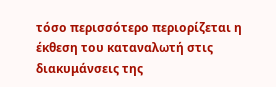τόσο περισσότερο περιορίζεται η έκθεση του καταναλωτή στις διακυμάνσεις της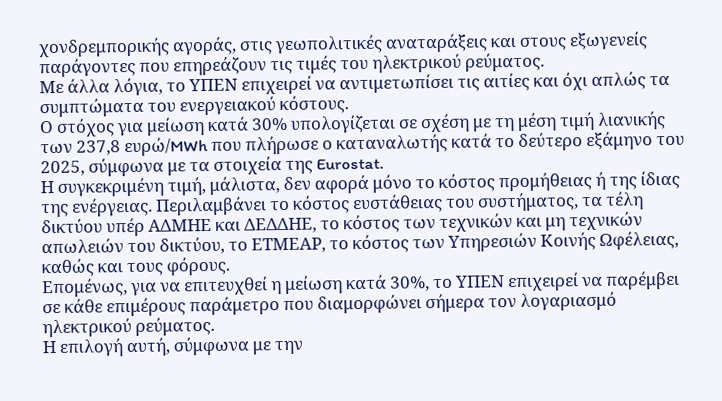χονδρεμπορικής αγοράς, στις γεωπολιτικές αναταράξεις και στους εξωγενείς παράγοντες που επηρεάζουν τις τιμές του ηλεκτρικού ρεύματος.
Με άλλα λόγια, το ΥΠΕΝ επιχειρεί να αντιμετωπίσει τις αιτίες και όχι απλώς τα συμπτώματα του ενεργειακού κόστους.
Ο στόχος για μείωση κατά 30% υπολογίζεται σε σχέση με τη μέση τιμή λιανικής των 237,8 ευρώ/MWh που πλήρωσε ο καταναλωτής κατά το δεύτερο εξάμηνο του 2025, σύμφωνα με τα στοιχεία της Eurostat.
Η συγκεκριμένη τιμή, μάλιστα, δεν αφορά μόνο το κόστος προμήθειας ή της ίδιας της ενέργειας. Περιλαμβάνει το κόστος ευστάθειας του συστήματος, τα τέλη δικτύου υπέρ ΑΔΜΗΕ και ΔΕΔΔΗΕ, το κόστος των τεχνικών και μη τεχνικών απωλειών του δικτύου, το ΕΤΜΕΑΡ, το κόστος των Υπηρεσιών Κοινής Ωφέλειας, καθώς και τους φόρους.
Επομένως, για να επιτευχθεί η μείωση κατά 30%, το ΥΠΕΝ επιχειρεί να παρέμβει σε κάθε επιμέρους παράμετρο που διαμορφώνει σήμερα τον λογαριασμό ηλεκτρικού ρεύματος.
Η επιλογή αυτή, σύμφωνα με την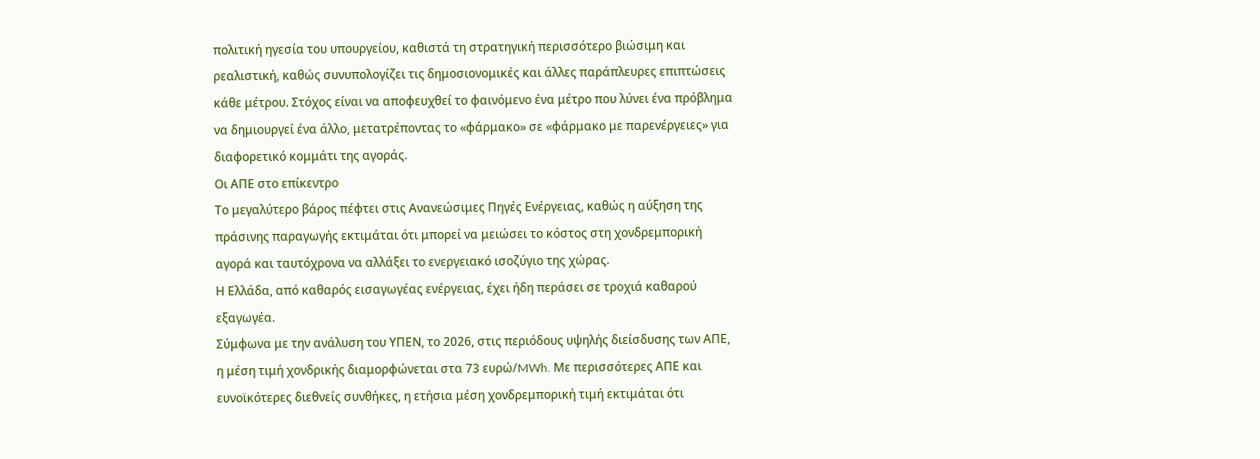πολιτική ηγεσία του υπουργείου, καθιστά τη στρατηγική περισσότερο βιώσιμη και ρεαλιστική, καθώς συνυπολογίζει τις δημοσιονομικές και άλλες παράπλευρες επιπτώσεις κάθε μέτρου. Στόχος είναι να αποφευχθεί το φαινόμενο ένα μέτρο που λύνει ένα πρόβλημα να δημιουργεί ένα άλλο, μετατρέποντας το «φάρμακο» σε «φάρμακο με παρενέργειες» για διαφορετικό κομμάτι της αγοράς.
Οι ΑΠΕ στο επίκεντρο
Το μεγαλύτερο βάρος πέφτει στις Ανανεώσιμες Πηγές Ενέργειας, καθώς η αύξηση της πράσινης παραγωγής εκτιμάται ότι μπορεί να μειώσει το κόστος στη χονδρεμπορική αγορά και ταυτόχρονα να αλλάξει το ενεργειακό ισοζύγιο της χώρας.
Η Ελλάδα, από καθαρός εισαγωγέας ενέργειας, έχει ήδη περάσει σε τροχιά καθαρού εξαγωγέα.
Σύμφωνα με την ανάλυση του ΥΠΕΝ, το 2026, στις περιόδους υψηλής διείσδυσης των ΑΠΕ, η μέση τιμή χονδρικής διαμορφώνεται στα 73 ευρώ/MWh. Με περισσότερες ΑΠΕ και ευνοϊκότερες διεθνείς συνθήκες, η ετήσια μέση χονδρεμπορική τιμή εκτιμάται ότι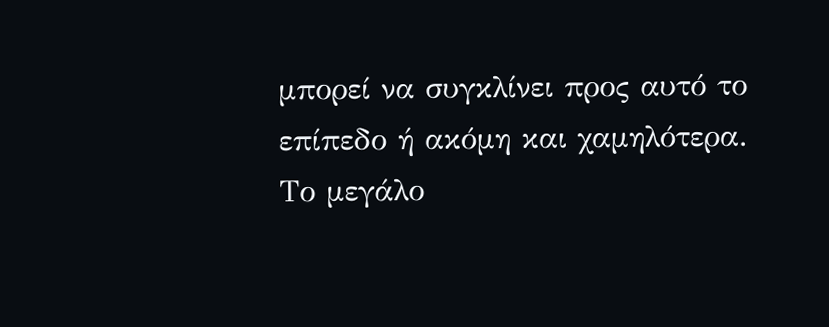μπορεί να συγκλίνει προς αυτό το επίπεδο ή ακόμη και χαμηλότερα.
Το μεγάλο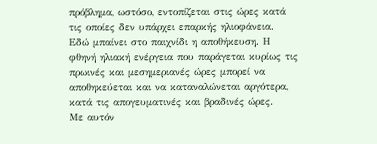πρόβλημα, ωστόσο, εντοπίζεται στις ώρες κατά τις οποίες δεν υπάρχει επαρκής ηλιοφάνεια.
Εδώ μπαίνει στο παιχνίδι η αποθήκευση. Η φθηνή ηλιακή ενέργεια που παράγεται κυρίως τις πρωινές και μεσημεριανές ώρες μπορεί να αποθηκεύεται και να καταναλώνεται αργότερα, κατά τις απογευματινές και βραδινές ώρες.
Με αυτόν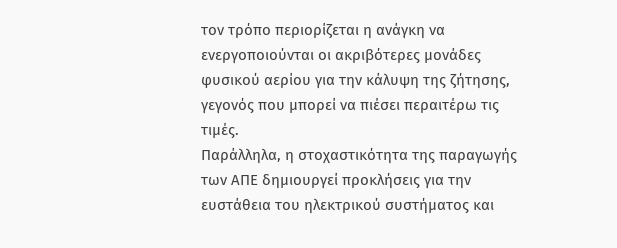τον τρόπο περιορίζεται η ανάγκη να ενεργοποιούνται οι ακριβότερες μονάδες φυσικού αερίου για την κάλυψη της ζήτησης, γεγονός που μπορεί να πιέσει περαιτέρω τις τιμές.
Παράλληλα, η στοχαστικότητα της παραγωγής των ΑΠΕ δημιουργεί προκλήσεις για την ευστάθεια του ηλεκτρικού συστήματος και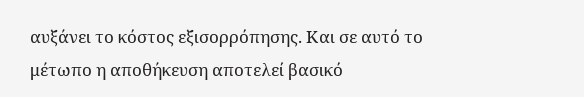αυξάνει το κόστος εξισορρόπησης. Και σε αυτό το μέτωπο η αποθήκευση αποτελεί βασικό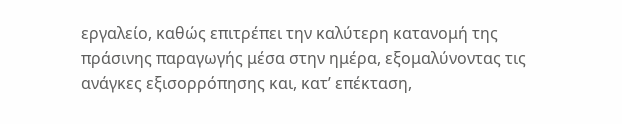εργαλείο, καθώς επιτρέπει την καλύτερη κατανομή της πράσινης παραγωγής μέσα στην ημέρα, εξομαλύνοντας τις ανάγκες εξισορρόπησης και, κατ’ επέκταση,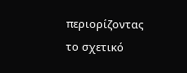περιορίζοντας το σχετικό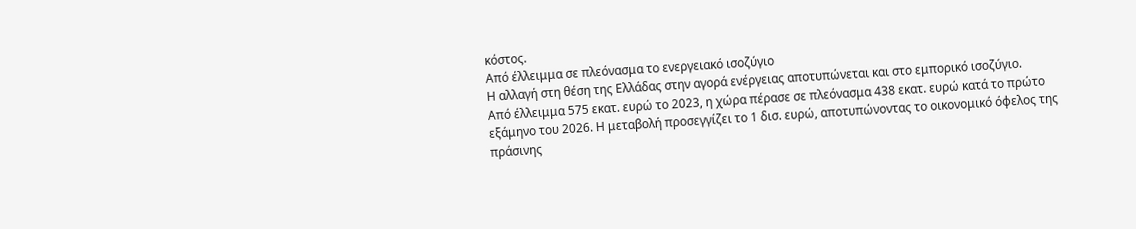κόστος.
Από έλλειμμα σε πλεόνασμα το ενεργειακό ισοζύγιο
Η αλλαγή στη θέση της Ελλάδας στην αγορά ενέργειας αποτυπώνεται και στο εμπορικό ισοζύγιο.
Από έλλειμμα 575 εκατ. ευρώ το 2023, η χώρα πέρασε σε πλεόνασμα 438 εκατ. ευρώ κατά το πρώτο εξάμηνο του 2026. Η μεταβολή προσεγγίζει το 1 δισ. ευρώ, αποτυπώνοντας το οικονομικό όφελος της πράσινης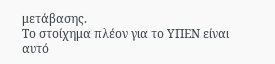μετάβασης.
Το στοίχημα πλέον για το ΥΠΕΝ είναι αυτό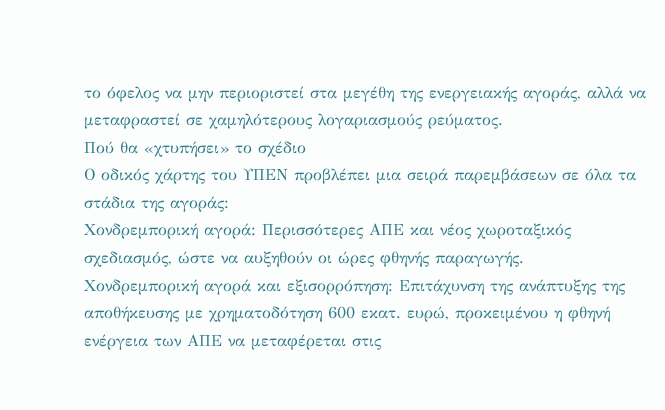το όφελος να μην περιοριστεί στα μεγέθη της ενεργειακής αγοράς, αλλά να μεταφραστεί σε χαμηλότερους λογαριασμούς ρεύματος.
Πού θα «χτυπήσει» το σχέδιο
Ο οδικός χάρτης του ΥΠΕΝ προβλέπει μια σειρά παρεμβάσεων σε όλα τα στάδια της αγοράς:
Χονδρεμπορική αγορά: Περισσότερες ΑΠΕ και νέος χωροταξικός σχεδιασμός, ώστε να αυξηθούν οι ώρες φθηνής παραγωγής.
Χονδρεμπορική αγορά και εξισορρόπηση: Επιτάχυνση της ανάπτυξης της αποθήκευσης με χρηματοδότηση 600 εκατ. ευρώ, προκειμένου η φθηνή ενέργεια των ΑΠΕ να μεταφέρεται στις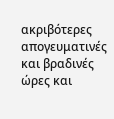ακριβότερες απογευματινές και βραδινές ώρες και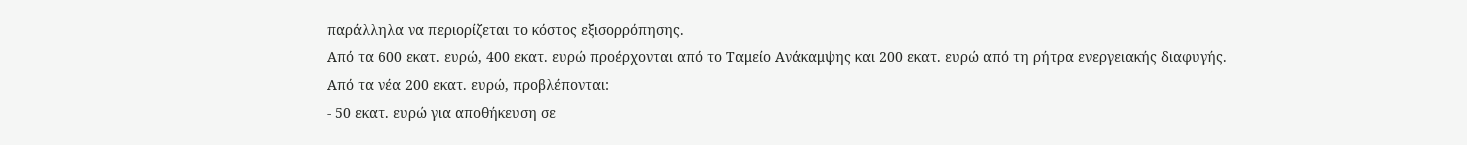παράλληλα να περιορίζεται το κόστος εξισορρόπησης.
Από τα 600 εκατ. ευρώ, 400 εκατ. ευρώ προέρχονται από το Ταμείο Ανάκαμψης και 200 εκατ. ευρώ από τη ρήτρα ενεργειακής διαφυγής.
Από τα νέα 200 εκατ. ευρώ, προβλέπονται:
- 50 εκατ. ευρώ για αποθήκευση σε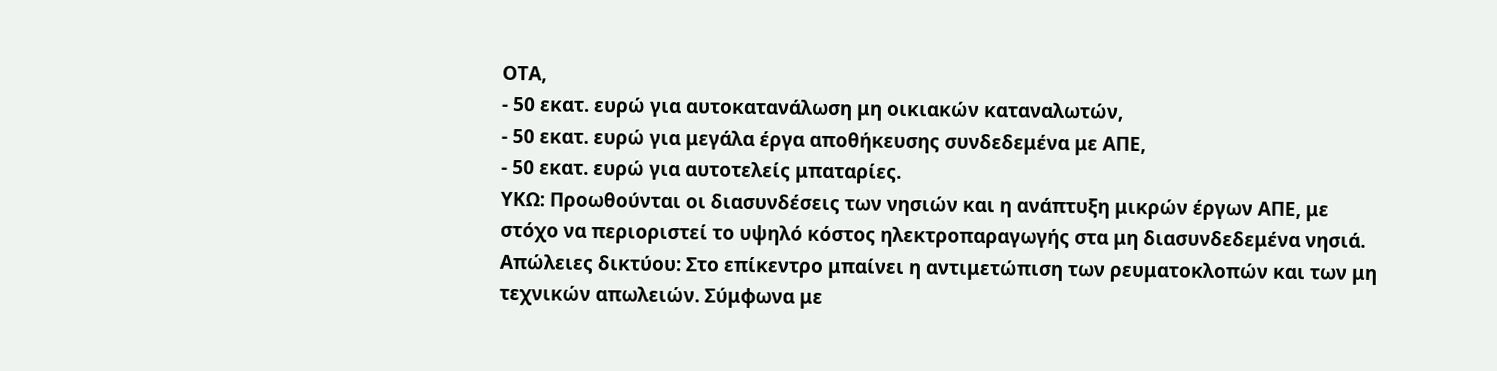ΟΤΑ,
- 50 εκατ. ευρώ για αυτοκατανάλωση μη οικιακών καταναλωτών,
- 50 εκατ. ευρώ για μεγάλα έργα αποθήκευσης συνδεδεμένα με ΑΠΕ,
- 50 εκατ. ευρώ για αυτοτελείς μπαταρίες.
ΥΚΩ: Προωθούνται οι διασυνδέσεις των νησιών και η ανάπτυξη μικρών έργων ΑΠΕ, με στόχο να περιοριστεί το υψηλό κόστος ηλεκτροπαραγωγής στα μη διασυνδεδεμένα νησιά.
Απώλειες δικτύου: Στο επίκεντρο μπαίνει η αντιμετώπιση των ρευματοκλοπών και των μη τεχνικών απωλειών. Σύμφωνα με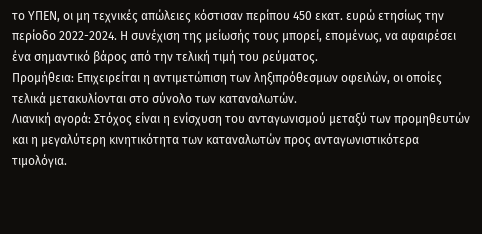το ΥΠΕΝ, οι μη τεχνικές απώλειες κόστισαν περίπου 450 εκατ. ευρώ ετησίως την περίοδο 2022-2024. Η συνέχιση της μείωσής τους μπορεί, επομένως, να αφαιρέσει ένα σημαντικό βάρος από την τελική τιμή του ρεύματος.
Προμήθεια: Επιχειρείται η αντιμετώπιση των ληξιπρόθεσμων οφειλών, οι οποίες τελικά μετακυλίονται στο σύνολο των καταναλωτών.
Λιανική αγορά: Στόχος είναι η ενίσχυση του ανταγωνισμού μεταξύ των προμηθευτών και η μεγαλύτερη κινητικότητα των καταναλωτών προς ανταγωνιστικότερα τιμολόγια.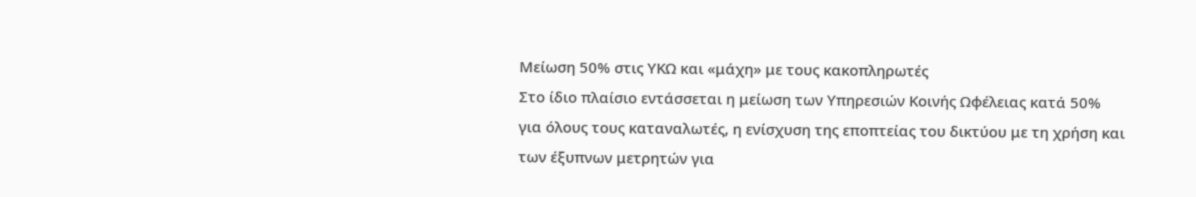Μείωση 50% στις ΥΚΩ και «μάχη» με τους κακοπληρωτές
Στο ίδιο πλαίσιο εντάσσεται η μείωση των Υπηρεσιών Κοινής Ωφέλειας κατά 50% για όλους τους καταναλωτές, η ενίσχυση της εποπτείας του δικτύου με τη χρήση και των έξυπνων μετρητών για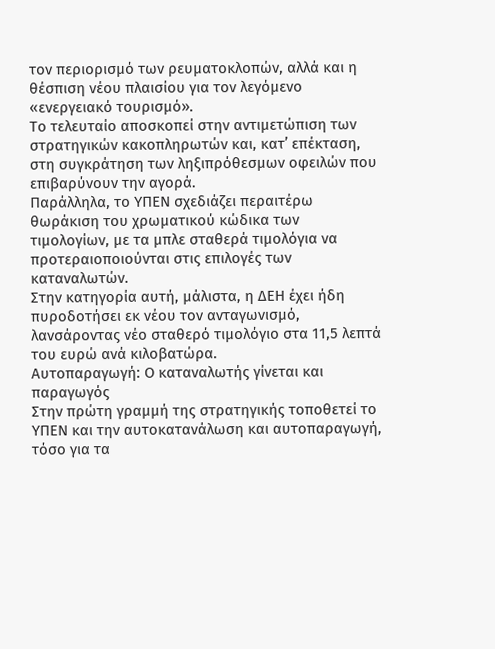τον περιορισμό των ρευματοκλοπών, αλλά και η θέσπιση νέου πλαισίου για τον λεγόμενο «ενεργειακό τουρισμό».
Το τελευταίο αποσκοπεί στην αντιμετώπιση των στρατηγικών κακοπληρωτών και, κατ’ επέκταση, στη συγκράτηση των ληξιπρόθεσμων οφειλών που επιβαρύνουν την αγορά.
Παράλληλα, το ΥΠΕΝ σχεδιάζει περαιτέρω θωράκιση του χρωματικού κώδικα των τιμολογίων, με τα μπλε σταθερά τιμολόγια να προτεραιοποιούνται στις επιλογές των καταναλωτών.
Στην κατηγορία αυτή, μάλιστα, η ΔΕΗ έχει ήδη πυροδοτήσει εκ νέου τον ανταγωνισμό, λανσάροντας νέο σταθερό τιμολόγιο στα 11,5 λεπτά του ευρώ ανά κιλοβατώρα.
Αυτοπαραγωγή: Ο καταναλωτής γίνεται και παραγωγός
Στην πρώτη γραμμή της στρατηγικής τοποθετεί το ΥΠΕΝ και την αυτοκατανάλωση και αυτοπαραγωγή, τόσο για τα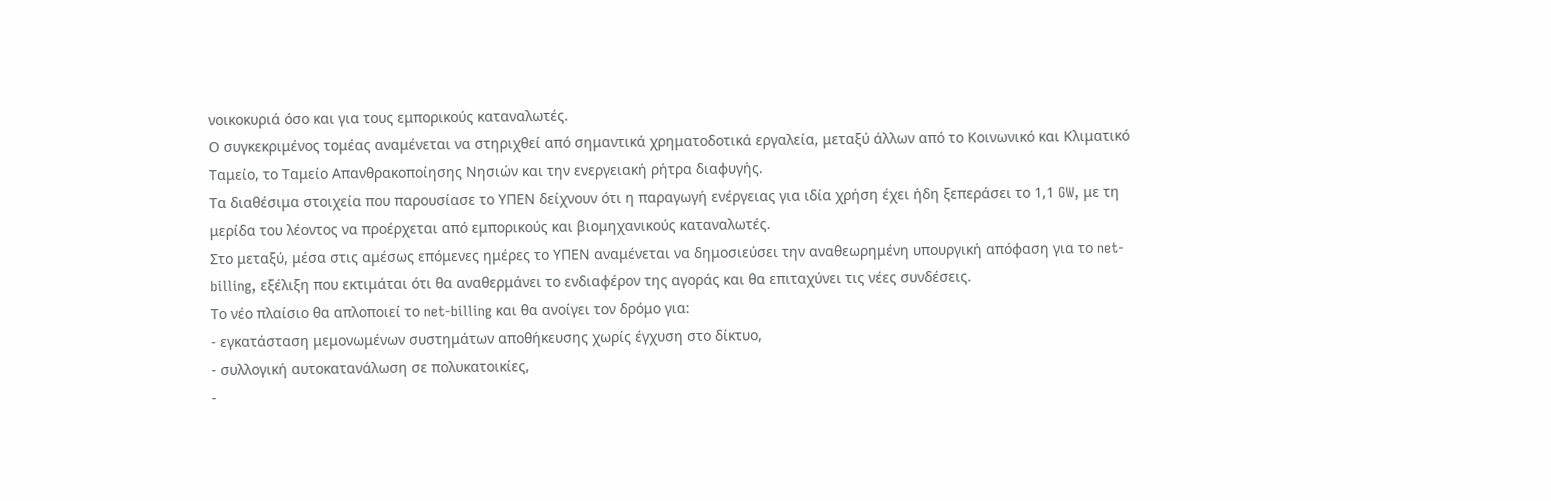νοικοκυριά όσο και για τους εμπορικούς καταναλωτές.
Ο συγκεκριμένος τομέας αναμένεται να στηριχθεί από σημαντικά χρηματοδοτικά εργαλεία, μεταξύ άλλων από το Κοινωνικό και Κλιματικό Ταμείο, το Ταμείο Απανθρακοποίησης Νησιών και την ενεργειακή ρήτρα διαφυγής.
Τα διαθέσιμα στοιχεία που παρουσίασε το ΥΠΕΝ δείχνουν ότι η παραγωγή ενέργειας για ιδία χρήση έχει ήδη ξεπεράσει το 1,1 GW, με τη μερίδα του λέοντος να προέρχεται από εμπορικούς και βιομηχανικούς καταναλωτές.
Στο μεταξύ, μέσα στις αμέσως επόμενες ημέρες το ΥΠΕΝ αναμένεται να δημοσιεύσει την αναθεωρημένη υπουργική απόφαση για το net-billing, εξέλιξη που εκτιμάται ότι θα αναθερμάνει το ενδιαφέρον της αγοράς και θα επιταχύνει τις νέες συνδέσεις.
Το νέο πλαίσιο θα απλοποιεί το net-billing και θα ανοίγει τον δρόμο για:
- εγκατάσταση μεμονωμένων συστημάτων αποθήκευσης χωρίς έγχυση στο δίκτυο,
- συλλογική αυτοκατανάλωση σε πολυκατοικίες,
-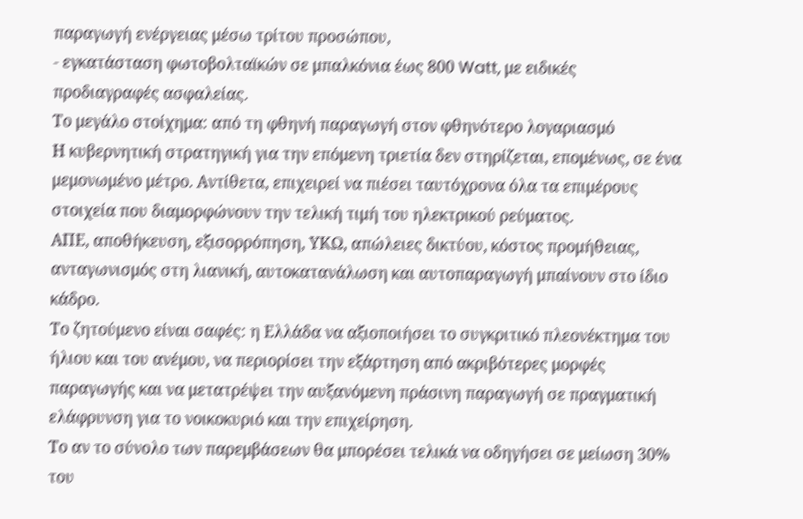παραγωγή ενέργειας μέσω τρίτου προσώπου,
- εγκατάσταση φωτοβολταϊκών σε μπαλκόνια έως 800 Watt, με ειδικές προδιαγραφές ασφαλείας.
Το μεγάλο στοίχημα: από τη φθηνή παραγωγή στον φθηνότερο λογαριασμό
Η κυβερνητική στρατηγική για την επόμενη τριετία δεν στηρίζεται, επομένως, σε ένα μεμονωμένο μέτρο. Αντίθετα, επιχειρεί να πιέσει ταυτόχρονα όλα τα επιμέρους στοιχεία που διαμορφώνουν την τελική τιμή του ηλεκτρικού ρεύματος.
ΑΠΕ, αποθήκευση, εξισορρόπηση, ΥΚΩ, απώλειες δικτύου, κόστος προμήθειας, ανταγωνισμός στη λιανική, αυτοκατανάλωση και αυτοπαραγωγή μπαίνουν στο ίδιο κάδρο.
Το ζητούμενο είναι σαφές: η Ελλάδα να αξιοποιήσει το συγκριτικό πλεονέκτημα του ήλιου και του ανέμου, να περιορίσει την εξάρτηση από ακριβότερες μορφές παραγωγής και να μετατρέψει την αυξανόμενη πράσινη παραγωγή σε πραγματική ελάφρυνση για το νοικοκυριό και την επιχείρηση.
Το αν το σύνολο των παρεμβάσεων θα μπορέσει τελικά να οδηγήσει σε μείωση 30% του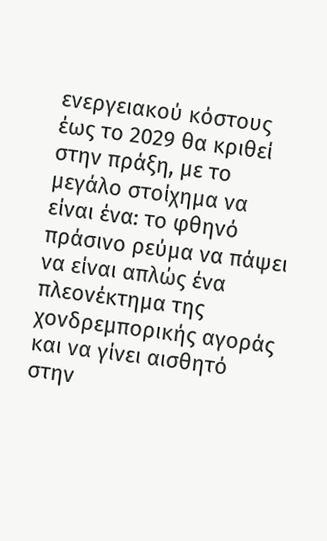ενεργειακού κόστους έως το 2029 θα κριθεί στην πράξη, με το μεγάλο στοίχημα να είναι ένα: το φθηνό πράσινο ρεύμα να πάψει να είναι απλώς ένα πλεονέκτημα της χονδρεμπορικής αγοράς και να γίνει αισθητό στην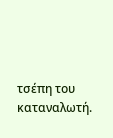τσέπη του καταναλωτή.